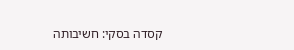קסדה בסקי: חשיבותה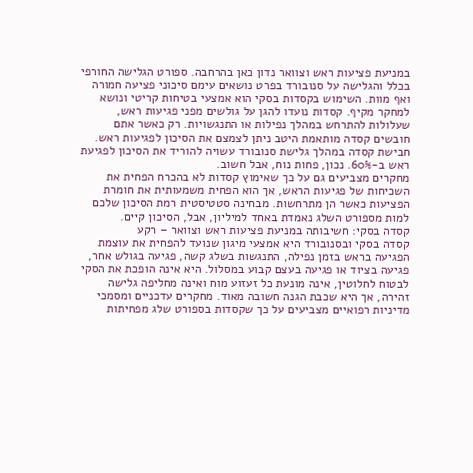במניעת פציעות ראש וצוואר נדון כאן בהרחבה. ספורט הגלישה החורפי בכלל והגלישה על סנובורד בפרט נושאים עימם סיכוני פציעה חמורה ואף מוות. השימוש בקסדות בסקי הוא אמצעי בטיחות קריטי ונושא למחקר מקיף. קסדות נועדו להגן על גולשים מפני פגיעות ראש, שעלולות להתרחש במהלך נפילות או התנגשויות. רק כאשר אתם חובשים קסדה מותאמת היטב ניתן לצמצם את הסיכון לפגיעות ראש. חבישת קסדה במהלך גלישת סנובורד עשויה להוריד את הסיכון לפגיעת ראש ב-60%. נכון, פחות נוח, אבל חשוב.
מחקרים מצביעים גם על כך שאימוץ קסדות לא בהכרח הפחית את השכיחות של פגיעות הראש, אך הוא הפחית משמעותית את חומרת הפציעות כאשר הן מתרחשות. מבחינה סטטיסטית רמת הסיכון שלכם למות מספורט השלג נאמדת באחד למיליון, אבל, הסיכון קיים.
קסדה בסקי: חשיבותה במניעת פציעות ראש וצוואר – רקע
קסדה בסקי ובסנובורד היא אמצעי מיגון שנועד להפחית את עוצמת הפגיעה בראש בזמן נפילה, התנגשות בשלג קשה, פגיעה בגולש אחר, פגיעה בציוד או פגיעה בעצם קבוע במסלול. היא אינה הופכת את הסקי לבטוח לחלוטין, אינה מונעת כל זעזוע מוח ואינה מחליפה גלישה זהירה, אך היא שכבת הגנה חשובה מאוד. מחקרים עדכניים ומסמכי מדיניות רפואיים מצביעים על כך שקסדות בספורט שלג מפחיתות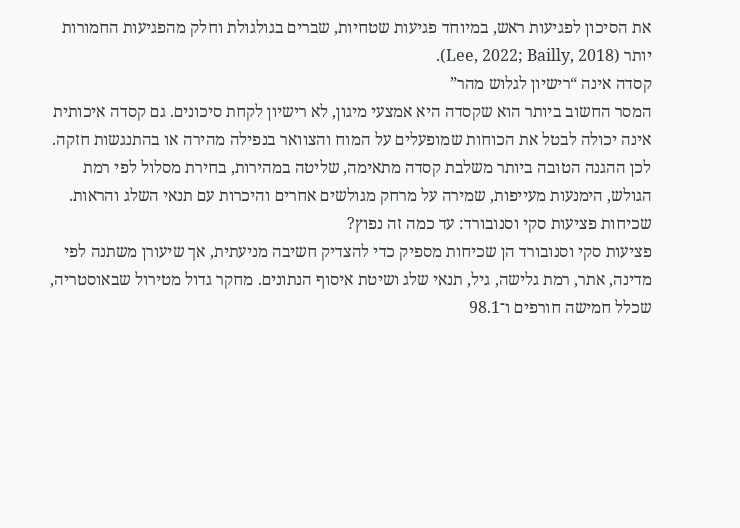את הסיכון לפגיעות ראש, במיוחד פגיעות שטחיות, שברים בגולגולת וחלק מהפגיעות החמורות יותר (Lee, 2022; Bailly, 2018).
קסדה אינה “רישיון לגלוש מהר”
המסר החשוב ביותר הוא שקסדה היא אמצעי מיגון, לא רישיון לקחת סיכונים. גם קסדה איכותית אינה יכולה לבטל את הכוחות שמופעלים על המוח והצוואר בנפילה מהירה או בהתנגשות חזקה. לכן ההגנה הטובה ביותר משלבת קסדה מתאימה, שליטה במהירות, בחירת מסלול לפי רמת הגולש, הימנעות מעייפות, שמירה על מרחק מגולשים אחרים והיכרות עם תנאי השלג והראות.
שכיחות פציעות סקי וסנובורד: עד כמה זה נפוץ?
פציעות סקי וסנובורד הן שכיחות מספיק כדי להצדיק חשיבה מניעתית, אך שיעורן משתנה לפי מדינה, אתר, רמת גלישה, גיל, תנאי שלג ושיטת איסוף הנתונים. מחקר גדול מטירול שבאוסטריה, שכלל חמישה חורפים ו־98.1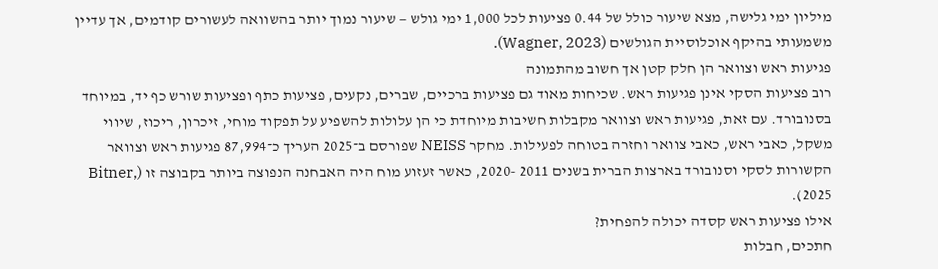מיליון ימי גלישה, מצא שיעור כולל של 0.44 פציעות לכל 1,000 ימי גולש — שיעור נמוך יותר בהשוואה לעשורים קודמים, אך עדיין משמעותי בהיקף אוכלוסיית הגולשים (Wagner, 2023).
פגיעות ראש וצוואר הן חלק קטן אך חשוב מהתמונה
רוב פציעות הסקי אינן פגיעות ראש. שכיחות מאוד גם פציעות ברכיים, שברים, נקעים, פציעות כתף ופציעות שורש כף יד, במיוחד בסנובורד. עם זאת, פגיעות ראש וצוואר מקבלות חשיבות מיוחדת כי הן עלולות להשפיע על תפקוד מוחי, זיכרון, ריכוז, שיווי משקל, כאבי ראש, כאבי צוואר וחזרה בטוחה לפעילות. מחקר NEISS שפורסם ב־2025 העריך כ־87,994 פגיעות ראש וצוואר הקשורות לסקי וסנובורד בארצות הברית בשנים 2011 -2020, כאשר זעזוע מוח היה האבחנה הנפוצה ביותר בקבוצה זו (Bitner, 2025).
אילו פציעות ראש קסדה יכולה להפחית?
חתכים, חבלות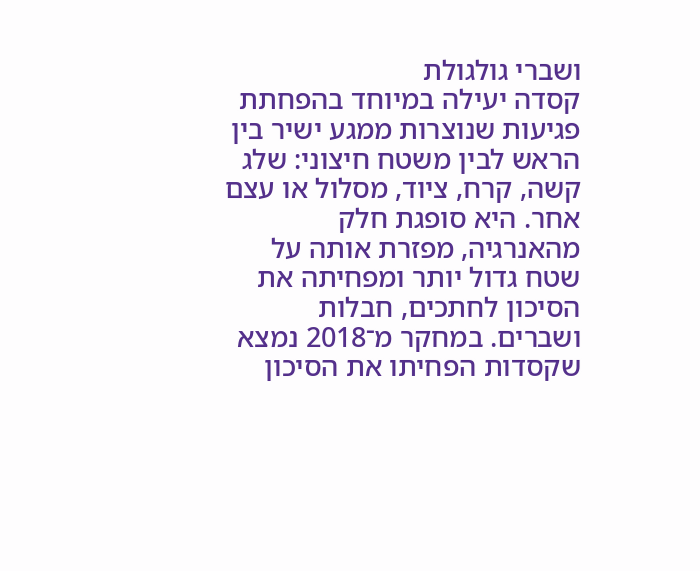ושברי גולגולת
קסדה יעילה במיוחד בהפחתת פגיעות שנוצרות ממגע ישיר בין הראש לבין משטח חיצוני: שלג קשה, קרח, ציוד, מסלול או עצם אחר. היא סופגת חלק מהאנרגיה, מפזרת אותה על שטח גדול יותר ומפחיתה את הסיכון לחתכים, חבלות ושברים. במחקר מ־2018 נמצא שקסדות הפחיתו את הסיכון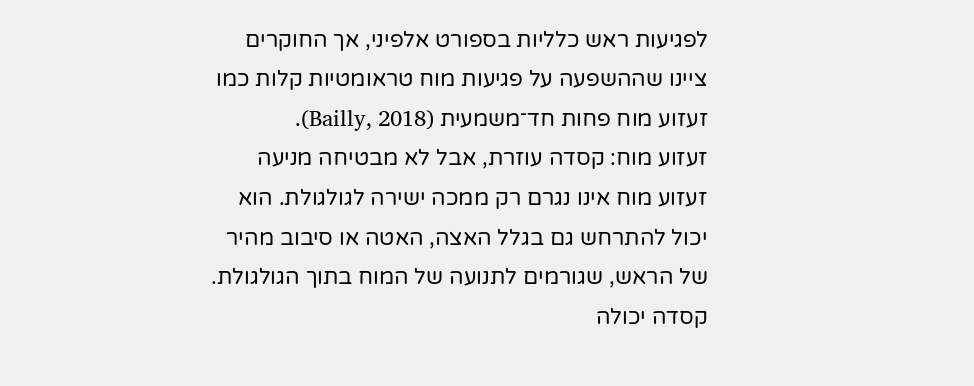לפגיעות ראש כלליות בספורט אלפיני, אך החוקרים ציינו שההשפעה על פגיעות מוח טראומטיות קלות כמו זעזוע מוח פחות חד־משמעית (Bailly, 2018).
זעזוע מוח: קסדה עוזרת, אבל לא מבטיחה מניעה
זעזוע מוח אינו נגרם רק ממכה ישירה לגולגולת. הוא יכול להתרחש גם בגלל האצה, האטה או סיבוב מהיר של הראש, שגורמים לתנועה של המוח בתוך הגולגולת. קסדה יכולה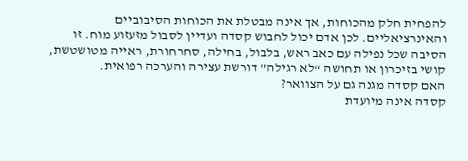להפחית חלק מהכוחות, אך אינה מבטלת את הכוחות הסיבוביים והאינרציאליים. לכן אדם יכול לחבוש קסדה ועדיין לסבול מזעזוע מוח. זו הסיבה שכל נפילה עם כאב ראש, בלבול, בחילה, סחרחורת, ראייה מטושטשת, קושי בזיכרון או תחושה “לא רגילה” דורשת עצירה והערכה רפואית.
האם קסדה מגנה גם על הצוואר?
קסדה אינה מיועדת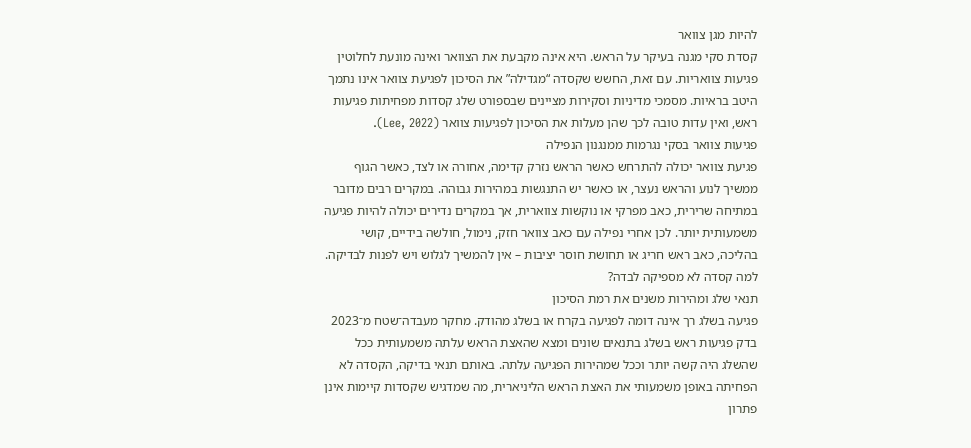להיות מגן צוואר
קסדת סקי מגנה בעיקר על הראש. היא אינה מקבעת את הצוואר ואינה מונעת לחלוטין פגיעות צוואריות. עם זאת, החשש שקסדה “מגדילה” את הסיכון לפגיעת צוואר אינו נתמך היטב בראיות. מסמכי מדיניות וסקירות מציינים שבספורט שלג קסדות מפחיתות פגיעות ראש, ואין עדות טובה לכך שהן מעלות את הסיכון לפגיעות צוואר (Lee, 2022).
פגיעות צוואר בסקי נגרמות ממנגנון הנפילה
פגיעת צוואר יכולה להתרחש כאשר הראש נזרק קדימה, אחורה או לצד, כאשר הגוף ממשיך לנוע והראש נעצר, או כאשר יש התנגשות במהירות גבוהה. במקרים רבים מדובר במתיחה שרירית, כאב מפרקי או נוקשות צווארית, אך במקרים נדירים יכולה להיות פגיעה משמעותית יותר. לכן אחרי נפילה עם כאב צוואר חזק, נימול, חולשה בידיים, קושי בהליכה, כאב ראש חריג או תחושת חוסר יציבות – אין להמשיך לגלוש ויש לפנות לבדיקה.
למה קסדה לא מספיקה לבדה?
תנאי שלג ומהירות משנים את רמת הסיכון
פגיעה בשלג רך אינה דומה לפגיעה בקרח או בשלג מהודק. מחקר מעבדה־שטח מ־2023 בדק פגיעות ראש בשלג בתנאים שונים ומצא שהאצת הראש עלתה משמעותית ככל שהשלג היה קשה יותר וככל שמהירות הפגיעה עלתה. באותם תנאי בדיקה, הקסדה לא הפחיתה באופן משמעותי את האצת הראש הליניארית, מה שמדגיש שקסדות קיימות אינן פתרון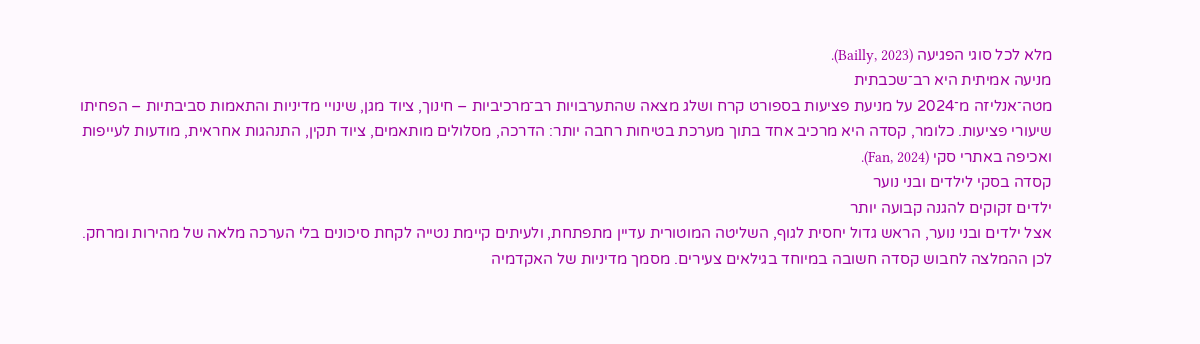מלא לכל סוגי הפגיעה (Bailly, 2023).
מניעה אמיתית היא רב־שכבתית
מטה־אנליזה מ־2024 על מניעת פציעות בספורט קרח ושלג מצאה שהתערבויות רב־מרכיביות – חינוך, ציוד מגן, שינויי מדיניות והתאמות סביבתיות – הפחיתו שיעורי פציעות. כלומר, קסדה היא מרכיב אחד בתוך מערכת בטיחות רחבה יותר: הדרכה, מסלולים מותאמים, ציוד תקין, התנהגות אחראית, מודעות לעייפות ואכיפה באתרי סקי (Fan, 2024).
קסדה בסקי לילדים ובני נוער
ילדים זקוקים להגנה קבועה יותר
אצל ילדים ובני נוער, הראש גדול יחסית לגוף, השליטה המוטורית עדיין מתפתחת, ולעיתים קיימת נטייה לקחת סיכונים בלי הערכה מלאה של מהירות ומרחק. לכן ההמלצה לחבוש קסדה חשובה במיוחד בגילאים צעירים. מסמך מדיניות של האקדמיה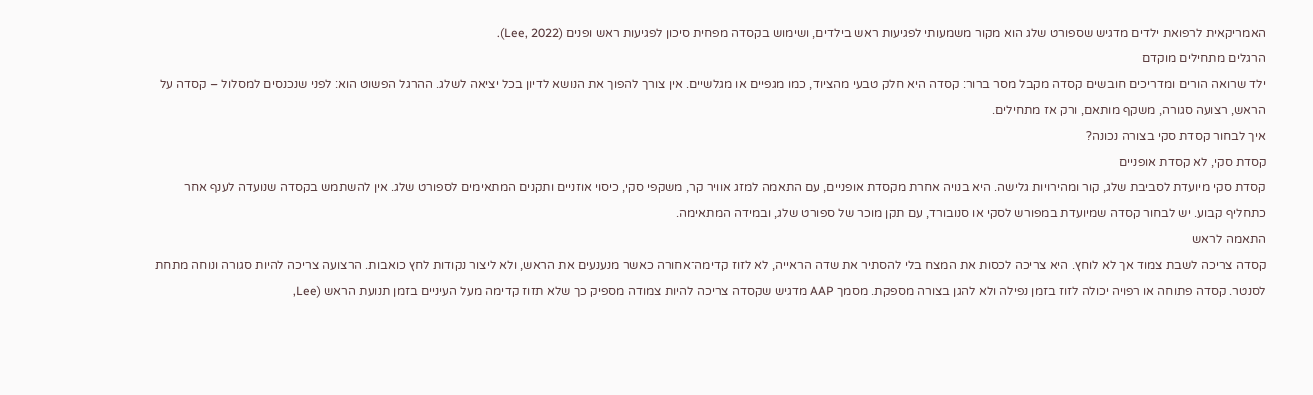האמריקאית לרפואת ילדים מדגיש שספורט שלג הוא מקור משמעותי לפגיעות ראש בילדים, ושימוש בקסדה מפחית סיכון לפגיעות ראש ופנים (Lee, 2022).
הרגלים מתחילים מוקדם
ילד שרואה הורים ומדריכים חובשים קסדה מקבל מסר ברור: קסדה היא חלק טבעי מהציוד, כמו מגפיים או מגלשיים. אין צורך להפוך את הנושא לדיון בכל יציאה לשלג. ההרגל הפשוט הוא: לפני שנכנסים למסלול – קסדה על הראש, רצועה סגורה, משקף מותאם, ורק אז מתחילים.
איך לבחור קסדת סקי בצורה נכונה?
קסדת סקי, לא קסדת אופניים
קסדת סקי מיועדת לסביבת שלג, קור ומהירויות גלישה. היא בנויה אחרת מקסדת אופניים, עם התאמה למזג אוויר קר, משקפי סקי, כיסוי אוזניים ותקנים המתאימים לספורט שלג. אין להשתמש בקסדה שנועדה לענף אחר כתחליף קבוע. יש לבחור קסדה שמיועדת במפורש לסקי או סנובורד, עם תקן מוכר של ספורט שלג, ובמידה המתאימה.
התאמה לראש
קסדה צריכה לשבת צמוד אך לא לוחץ. היא צריכה לכסות את המצח בלי להסתיר את שדה הראייה, לא לזוז קדימה־אחורה כאשר מנענעים את הראש, ולא ליצור נקודות לחץ כואבות. הרצועה צריכה להיות סגורה ונוחה מתחת לסנטר. קסדה פתוחה או רפויה יכולה לזוז בזמן נפילה ולא להגן בצורה מספקת. מסמך AAP מדגיש שקסדה צריכה להיות צמודה מספיק כך שלא תזוז קדימה מעל העיניים בזמן תנועת הראש (Lee,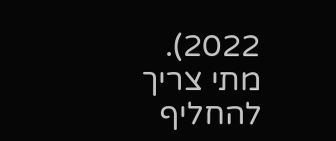2022).
מתי צריך להחליף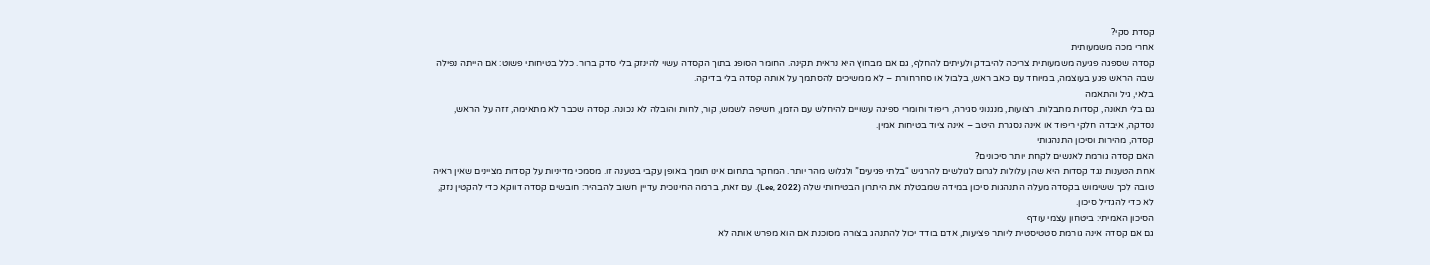קסדת סקי?
אחרי מכה משמעותית
קסדה שספגה פגיעה משמעותית צריכה להיבדק ולעיתים להחלף, גם אם מבחוץ היא נראית תקינה. החומר הסופג בתוך הקסדה עשוי להינזק בלי סדק ברור. כלל בטיחותי פשוט: אם הייתה נפילה שבה הראש פגע בעוצמה, במיוחד עם כאב ראש, בלבול או סחרחורת – לא ממשיכים להסתמך על אותה קסדה בלי בדיקה.
בלאי, גיל והתאמה
גם בלי תאונה, קסדות מתבלות. רצועות, מנגנוני סגירה, ריפוד וחומרי ספיגה עשויים להיחלש עם הזמן, חשיפה לשמש, קור, לחות והובלה לא נכונה. קסדה שכבר לא מתאימה, זזה על הראש, נסדקה, איבדה חלקי ריפוד או אינה נסגרת היטב – אינה ציוד בטיחות אמין.
קסדה, מהירות וסיכון התנהגותי
האם קסדה גורמת לאנשים לקחת יותר סיכונים?
אחת הטענות נגד קסדות היא שהן עלולות לגרום לגולשים להרגיש “בלתי פגיעים” ולגלוש מהר יותר. המחקר בתחום אינו תומך באופן עקבי בטענה זו. מסמכי מדיניות על קסדות מציינים שאין ראיה טובה לכך ששימוש בקסדה מעלה התנהגות סיכון במידה שמבטלת את היתרון הבטיחותי שלה (Lee, 2022). עם זאת, ברמה החינוכית עדיין חשוב להבהיר: חובשים קסדה דווקא כדי להקטין נזק, לא כדי להגדיל סיכון.
הסיכון האמיתי: ביטחון עצמי עודף
גם אם קסדה אינה גורמת סטטיסטית ליותר פציעות, אדם בודד יכול להתנהג בצורה מסוכנת אם הוא מפרש אותה לא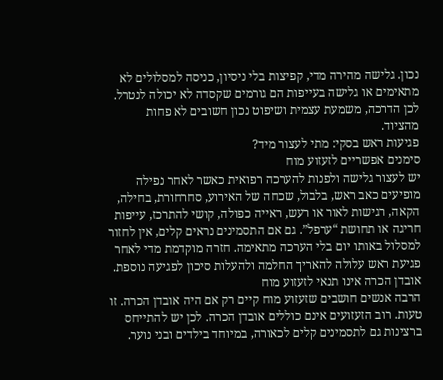נכון. גלישה מהירה מדי, קפיצות בלי ניסיון, כניסה למסלולים לא מתאימים או גלישה בעייפות הם גורמים שקסדה לא יכולה לנטרל. לכן הדרכה, משמעת עצמית ושיפוט נכון חשובים לא פחות מהציוד.
פגיעות ראש בסקי: מתי לעצור מיד?
סימנים אפשריים לזעזוע מוח
יש לעצור גלישה ולפנות להערכה רפואית כאשר לאחר נפילה מופיעים כאב ראש, בלבול, שכחה של האירוע, סחרחורת, בחילה, הקאה, רגישות לאור או רעש, ראייה כפולה, קושי להתרכז, עייפות חריגה או תחושת “ערפל”. גם אם התסמינים נראים קלים, אין לחזור למסלול באותו יום בלי הערכה מתאימה. חזרה מוקדמת מדי לאחר פגיעת ראש עלולה להאריך החלמה ולהעלות סיכון לפגיעה נוספת.
אובדן הכרה אינו תנאי לזעזוע מוח
הרבה אנשים חושבים שזעזוע מוח קיים רק אם היה אובדן הכרה. זו טעות. רוב הזעזועים אינם כוללים אובדן הכרה. לכן יש להתייחס ברצינות גם לתסמינים קלים לכאורה, במיוחד בילדים ובני נוער.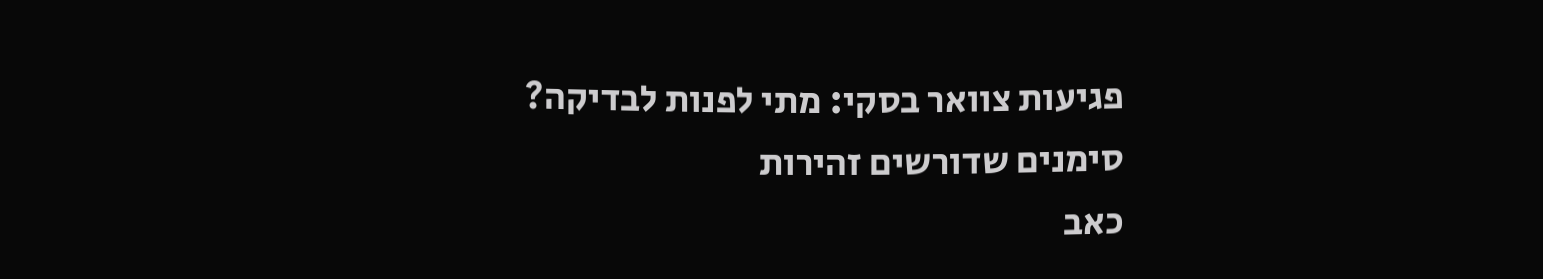פגיעות צוואר בסקי: מתי לפנות לבדיקה?
סימנים שדורשים זהירות
כאב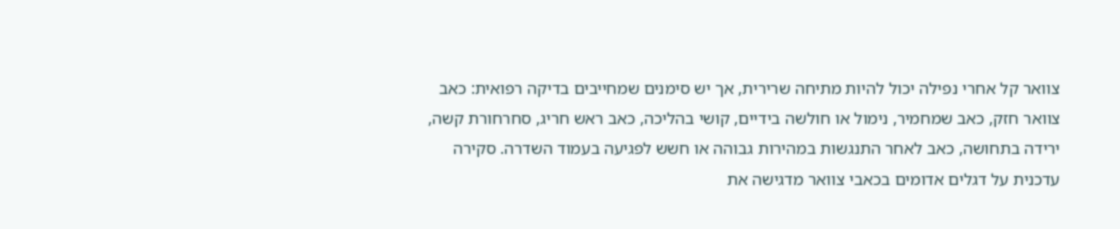צוואר קל אחרי נפילה יכול להיות מתיחה שרירית, אך יש סימנים שמחייבים בדיקה רפואית: כאב צוואר חזק, כאב שמחמיר, נימול או חולשה בידיים, קושי בהליכה, כאב ראש חריג, סחרחורת קשה, ירידה בתחושה, כאב לאחר התנגשות במהירות גבוהה או חשש לפגיעה בעמוד השדרה. סקירה עדכנית על דגלים אדומים בכאבי צוואר מדגישה את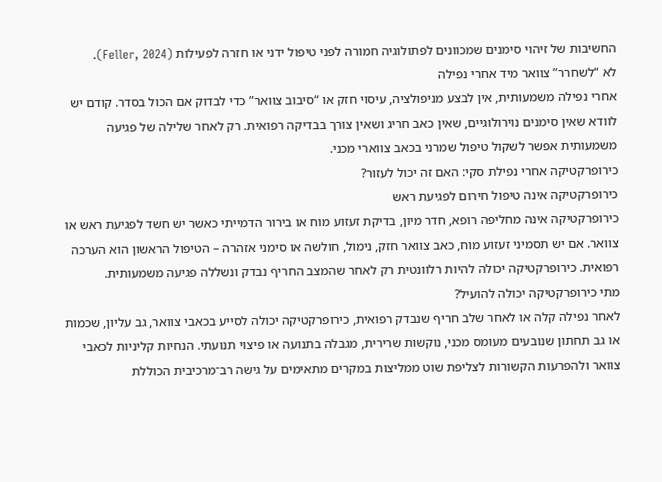החשיבות של זיהוי סימנים שמכוונים לפתולוגיה חמורה לפני טיפול ידני או חזרה לפעילות (Feller, 2024).
לא “לשחרר” צוואר מיד אחרי נפילה
אחרי נפילה משמעותית, אין לבצע מניפולציה, עיסוי חזק או “סיבוב צוואר” כדי לבדוק אם הכול בסדר. קודם יש לוודא שאין סימנים נוירולוגיים, שאין כאב חריג ושאין צורך בבדיקה רפואית. רק לאחר שלילה של פגיעה משמעותית אפשר לשקול טיפול שמרני בכאב צווארי מכני.
כירופרקטיקה אחרי נפילת סקי: האם זה יכול לעזור?
כירופרקטיקה אינה טיפול חירום לפגיעת ראש
כירופרקטיקה אינה מחליפה רופא, חדר מיון, בדיקת זעזוע מוח או בירור הדמייתי כאשר יש חשד לפגיעת ראש או צוואר. אם יש תסמיני זעזוע מוח, כאב צוואר חזק, נימול, חולשה או סימני אזהרה – הטיפול הראשון הוא הערכה רפואית. כירופרקטיקה יכולה להיות רלוונטית רק לאחר שהמצב החריף נבדק ונשללה פגיעה משמעותית.
מתי כירופרקטיקה יכולה להועיל?
לאחר נפילה קלה או לאחר שלב חריף שנבדק רפואית, כירופרקטיקה יכולה לסייע בכאבי צוואר, גב עליון, שכמות או גב תחתון שנובעים מעומס מכני, נוקשות שרירית, מגבלה בתנועה או פיצוי תנועתי. הנחיות קליניות לכאבי צוואר ולהפרעות הקשורות לצליפת שוט ממליצות במקרים מתאימים על גישה רב־מרכיבית הכוללת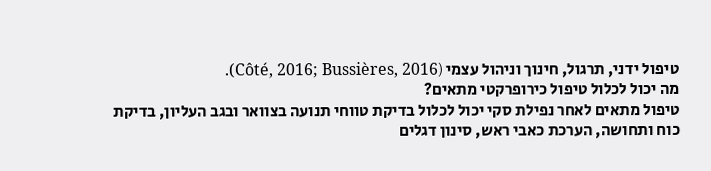טיפול ידני, תרגול, חינוך וניהול עצמי (Côté, 2016; Bussières, 2016).
מה יכול לכלול טיפול כירופרקטי מתאים?
טיפול מתאים לאחר נפילת סקי יכול לכלול בדיקת טווחי תנועה בצוואר ובגב העליון, בדיקת כוח ותחושה, הערכת כאבי ראש, סינון דגלים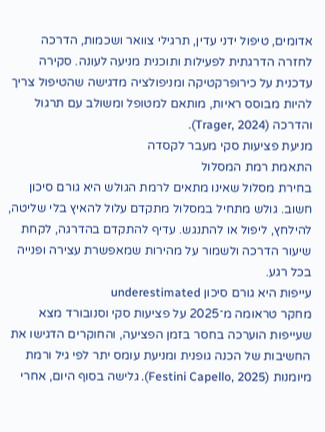אדומים, טיפול ידני עדין, תרגילי צוואר ושכמות, הדרכה לחזרה הדרגתית לפעילות ותוכנית מניעה לעונה. סקירה עדכנית על כירופרקטיקה ומניפולציה מדגישה שהטיפול צריך להיות מבוסס ראיות, מותאם למטופל ומשולב עם תרגול והדרכה (Trager, 2024).
מניעת פציעות סקי מעבר לקסדה
התאמת רמת המסלול
בחירת מסלול שאינו מתאים לרמת הגולש היא גורם סיכון חשוב. גולש מתחיל במסלול מתקדם עלול להאיץ בלי שליטה, להילחץ, ליפול או להתנגש. עדיף להתקדם בהדרגה, לקחת שיעור הדרכה ולשמור על מהירות שמאפשרת עצירה ופנייה בכל רגע.
עייפות היא גורם סיכון underestimated
מחקר טראומה מ־2025 על פציעות סקי וסנובורד מצא שעייפות הוערכה בחסר בזמן הפציעה, והחוקרים הדגישו את החשיבות של הכנה גופנית ומניעת עומס יתר לפי גיל ורמת מיומנות (Festini Capello, 2025). גלישה בסוף היום, אחרי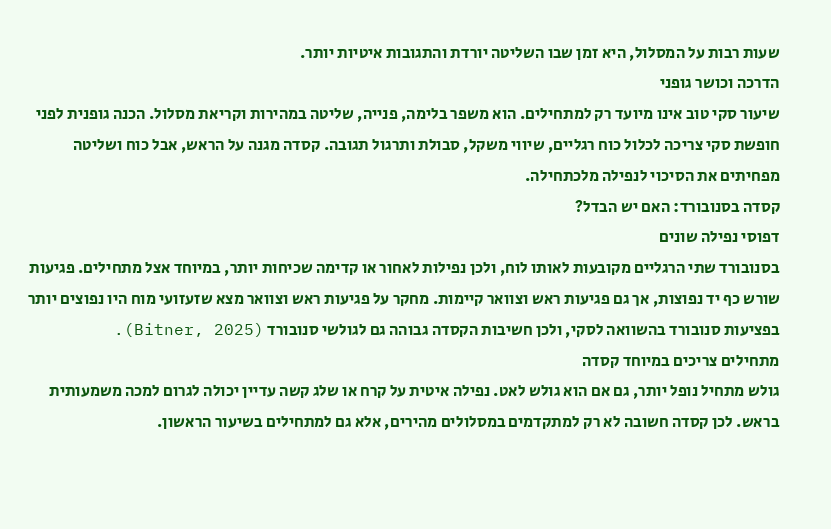שעות רבות על המסלול, היא זמן שבו השליטה יורדת והתגובות איטיות יותר.
הדרכה וכושר גופני
שיעור סקי טוב אינו מיועד רק למתחילים. הוא משפר בלימה, פנייה, שליטה במהירות וקריאת מסלול. הכנה גופנית לפני חופשת סקי צריכה לכלול כוח רגליים, שיווי משקל, סבולת ותרגול תגובה. קסדה מגנה על הראש, אבל כוח ושליטה מפחיתים את הסיכוי לנפילה מלכתחילה.
קסדה בסנובורד: האם יש הבדל?
דפוסי נפילה שונים
בסנובורד שתי הרגליים מקובעות לאותו לוח, ולכן נפילות לאחור או קדימה שכיחות יותר, במיוחד אצל מתחילים. פגיעות שורש כף יד נפוצות, אך גם פגיעות ראש וצוואר קיימות. מחקר על פגיעות ראש וצוואר מצא שזעזועי מוח היו נפוצים יותר בפציעות סנובורד בהשוואה לסקי, ולכן חשיבות הקסדה גבוהה גם לגולשי סנובורד (Bitner, 2025).
מתחילים צריכים במיוחד קסדה
גולש מתחיל נופל יותר, גם אם הוא גולש לאט. נפילה איטית על קרח או שלג קשה עדיין יכולה לגרום למכה משמעותית בראש. לכן קסדה חשובה לא רק למתקדמים במסלולים מהירים, אלא גם למתחילים בשיעור הראשון.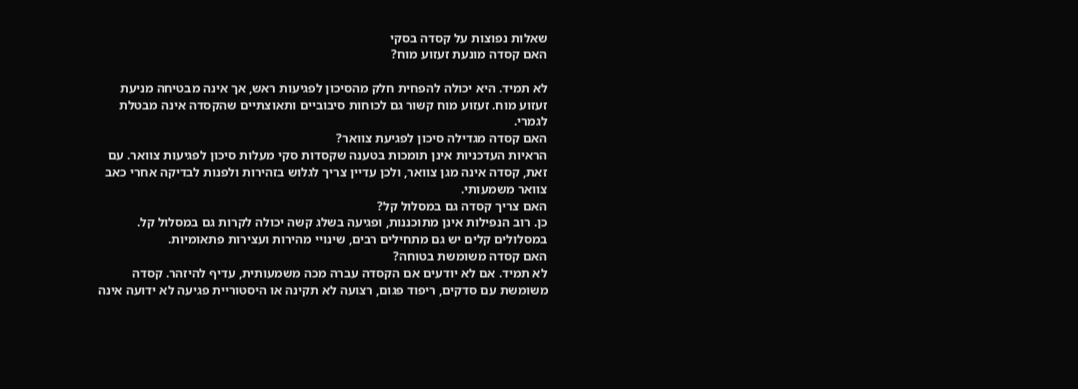שאלות נפוצות על קסדה בסקי
האם קסדה מונעת זעזוע מוח?

לא תמיד. היא יכולה להפחית חלק מהסיכון לפגיעות ראש, אך אינה מבטיחה מניעת זעזוע מוח. זעזוע מוח קשור גם לכוחות סיבוביים ותאוצתיים שהקסדה אינה מבטלת לגמרי.
האם קסדה מגדילה סיכון לפגיעת צוואר?
הראיות העדכניות אינן תומכות בטענה שקסדות סקי מעלות סיכון לפגיעות צוואר. עם זאת, קסדה אינה מגן צוואר, ולכן עדיין צריך לגלוש בזהירות ולפנות לבדיקה אחרי כאב צוואר משמעותי.
האם צריך קסדה גם במסלול קל?
כן. רוב הנפילות אינן מתוכננות, ופגיעה בשלג קשה יכולה לקרות גם במסלול קל. במסלולים קלים יש גם מתחילים רבים, שינויי מהירות ועצירות פתאומיות.
האם קסדה משומשת בטוחה?
לא תמיד. אם לא יודעים אם הקסדה עברה מכה משמעותית, עדיף להיזהר. קסדה משומשת עם סדקים, ריפוד פגום, רצועה לא תקינה או היסטוריית פגיעה לא ידועה אינה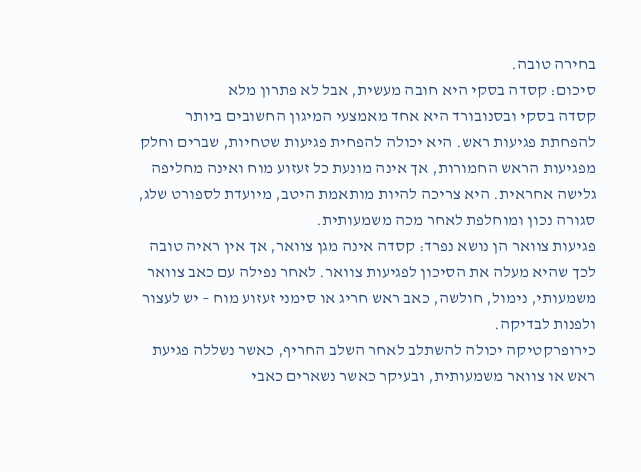בחירה טובה.
סיכום: קסדה בסקי היא חובה מעשית, אבל לא פתרון מלא
קסדה בסקי ובסנובורד היא אחד מאמצעי המיגון החשובים ביותר להפחתת פגיעות ראש. היא יכולה להפחית פגיעות שטחיות, שברים וחלק מפגיעות הראש החמורות, אך אינה מונעת כל זעזוע מוח ואינה מחליפה גלישה אחראית. היא צריכה להיות מותאמת היטב, מיועדת לספורט שלג, סגורה נכון ומוחלפת לאחר מכה משמעותית.
פגיעות צוואר הן נושא נפרד: קסדה אינה מגן צוואר, אך אין ראיה טובה לכך שהיא מעלה את הסיכון לפגיעות צוואר. לאחר נפילה עם כאב צוואר משמעותי, נימול, חולשה, כאב ראש חריג או סימני זעזוע מוח – יש לעצור ולפנות לבדיקה.
כירופרקטיקה יכולה להשתלב לאחר השלב החריף, כאשר נשללה פגיעת ראש או צוואר משמעותית, ובעיקר כאשר נשארים כאבי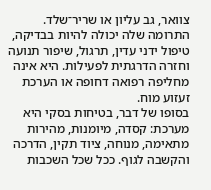צוואר, גב עליון או שריר־שלד. התרומה שלה יכולה להיות בבדיקה, טיפול ידני עדין, תרגול, שיפור תנועה וחזרה הדרגתית לפעילות. היא אינה מחליפה רפואה דחופה או הערכת זעזוע מוח.
בסופו של דבר, בטיחות בסקי היא מערכת: קסדה, מיומנות, מהירות מתאימה, מנוחה, ציוד תקין, הדרכה והקשבה לגוף. ככל שכל השכבות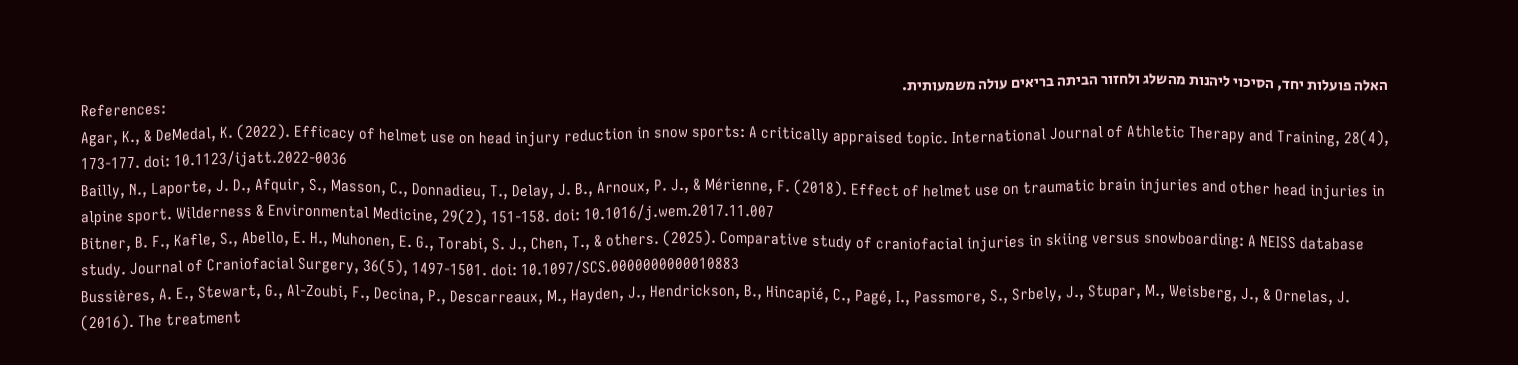האלה פועלות יחד, הסיכוי ליהנות מהשלג ולחזור הביתה בריאים עולה משמעותית.
References:
Agar, K., & DeMedal, K. (2022). Efficacy of helmet use on head injury reduction in snow sports: A critically appraised topic. International Journal of Athletic Therapy and Training, 28(4), 173-177. doi: 10.1123/ijatt.2022-0036
Bailly, N., Laporte, J. D., Afquir, S., Masson, C., Donnadieu, T., Delay, J. B., Arnoux, P. J., & Mérienne, F. (2018). Effect of helmet use on traumatic brain injuries and other head injuries in alpine sport. Wilderness & Environmental Medicine, 29(2), 151-158. doi: 10.1016/j.wem.2017.11.007
Bitner, B. F., Kafle, S., Abello, E. H., Muhonen, E. G., Torabi, S. J., Chen, T., & others. (2025). Comparative study of craniofacial injuries in skiing versus snowboarding: A NEISS database study. Journal of Craniofacial Surgery, 36(5), 1497-1501. doi: 10.1097/SCS.0000000000010883
Bussières, A. E., Stewart, G., Al-Zoubi, F., Decina, P., Descarreaux, M., Hayden, J., Hendrickson, B., Hincapié, C., Pagé, I., Passmore, S., Srbely, J., Stupar, M., Weisberg, J., & Ornelas, J. (2016). The treatment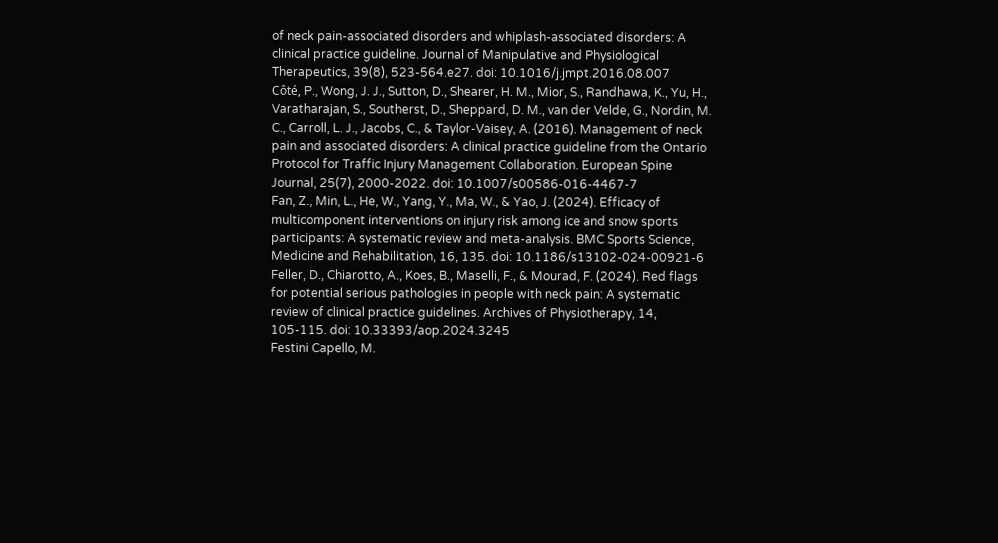of neck pain-associated disorders and whiplash-associated disorders: A clinical practice guideline. Journal of Manipulative and Physiological Therapeutics, 39(8), 523-564.e27. doi: 10.1016/j.jmpt.2016.08.007
Côté, P., Wong, J. J., Sutton, D., Shearer, H. M., Mior, S., Randhawa, K., Yu, H., Varatharajan, S., Southerst, D., Sheppard, D. M., van der Velde, G., Nordin, M. C., Carroll, L. J., Jacobs, C., & Taylor-Vaisey, A. (2016). Management of neck pain and associated disorders: A clinical practice guideline from the Ontario Protocol for Traffic Injury Management Collaboration. European Spine Journal, 25(7), 2000-2022. doi: 10.1007/s00586-016-4467-7
Fan, Z., Min, L., He, W., Yang, Y., Ma, W., & Yao, J. (2024). Efficacy of multicomponent interventions on injury risk among ice and snow sports participants: A systematic review and meta-analysis. BMC Sports Science, Medicine and Rehabilitation, 16, 135. doi: 10.1186/s13102-024-00921-6
Feller, D., Chiarotto, A., Koes, B., Maselli, F., & Mourad, F. (2024). Red flags for potential serious pathologies in people with neck pain: A systematic review of clinical practice guidelines. Archives of Physiotherapy, 14, 105-115. doi: 10.33393/aop.2024.3245
Festini Capello, M.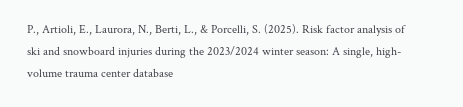P., Artioli, E., Laurora, N., Berti, L., & Porcelli, S. (2025). Risk factor analysis of ski and snowboard injuries during the 2023/2024 winter season: A single, high-volume trauma center database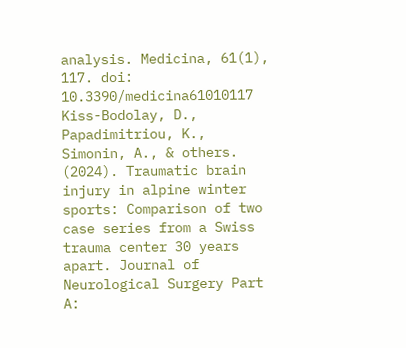analysis. Medicina, 61(1), 117. doi: 10.3390/medicina61010117
Kiss-Bodolay, D., Papadimitriou, K., Simonin, A., & others. (2024). Traumatic brain injury in alpine winter sports: Comparison of two case series from a Swiss trauma center 30 years apart. Journal of Neurological Surgery Part A: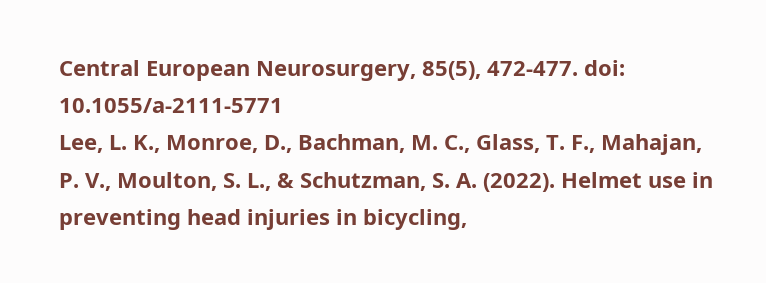Central European Neurosurgery, 85(5), 472-477. doi: 10.1055/a-2111-5771
Lee, L. K., Monroe, D., Bachman, M. C., Glass, T. F., Mahajan, P. V., Moulton, S. L., & Schutzman, S. A. (2022). Helmet use in preventing head injuries in bicycling,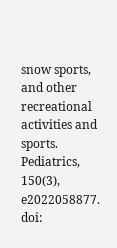snow sports, and other recreational activities and sports. Pediatrics, 150(3), e2022058877. doi: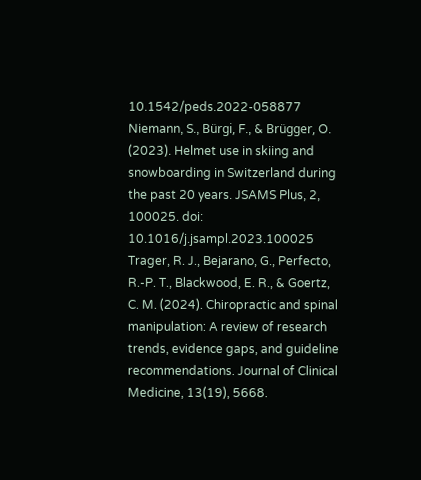10.1542/peds.2022-058877
Niemann, S., Bürgi, F., & Brügger, O. (2023). Helmet use in skiing and snowboarding in Switzerland during the past 20 years. JSAMS Plus, 2, 100025. doi: 10.1016/j.jsampl.2023.100025
Trager, R. J., Bejarano, G., Perfecto, R.-P. T., Blackwood, E. R., & Goertz, C. M. (2024). Chiropractic and spinal manipulation: A review of research trends, evidence gaps, and guideline recommendations. Journal of Clinical Medicine, 13(19), 5668.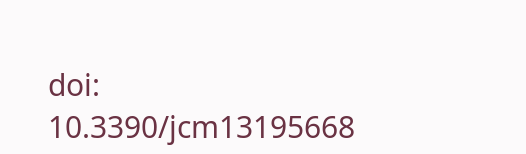doi: 10.3390/jcm13195668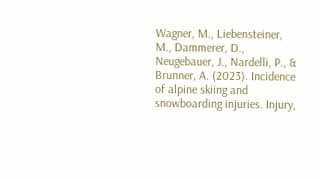Wagner, M., Liebensteiner, M., Dammerer, D., Neugebauer, J., Nardelli, P., & Brunner, A. (2023). Incidence of alpine skiing and snowboarding injuries. Injury,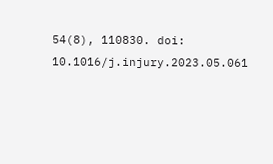54(8), 110830. doi: 10.1016/j.injury.2023.05.061